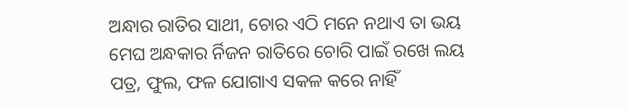ଅନ୍ଧାର ରାତିର ସାଥୀ, ଚୋର ଏଠି ମନେ ନଥାଏ ତା ଭୟ ମେଘ ଅନ୍ଧକାର ର୍ନିଜନ ରାତିରେ ଚୋରି ପାଇଁ ରଖେ ଲୟ
ପତ୍ର, ଫୁଲ, ଫଳ ଯୋଗାଏ ସକଳ କରେ ନାହିଁ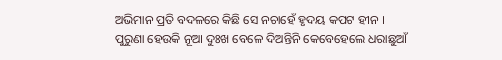ଅଭିମାନ ପ୍ରତି ବଦଳରେ କିଛି ସେ ନଚାହେଁ ହୃଦୟ କପଟ ହୀନ ।
ପୁରୁଣା ହେଉକି ନୂଆ ଦୁଃଖ ବେଳେ ଦିଅନ୍ତିନି କେବେହେଲେ ଧରାଛୁଆଁ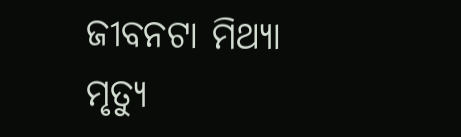ଜୀବନଟା ମିଥ୍ୟା ମୃତ୍ୟୁ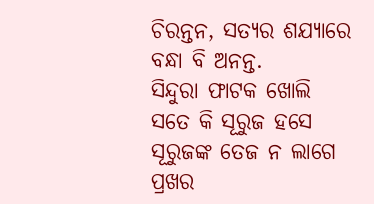ଚିରନ୍ତନ, ସତ୍ୟର ଶଯ୍ଯାରେ ବନ୍ଧା ବି ଅନନ୍ତ.
ସିନ୍ଦୁରା ଫାଟକ ଖୋଲି ସତେ କି ସୂରୁଜ ହସେ
ସୂରୁଜଙ୍କ ତେଜ ନ ଲାଗେ ପ୍ରଖର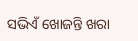ସଭିଏଁ ଖୋଜନ୍ତି ଖରା